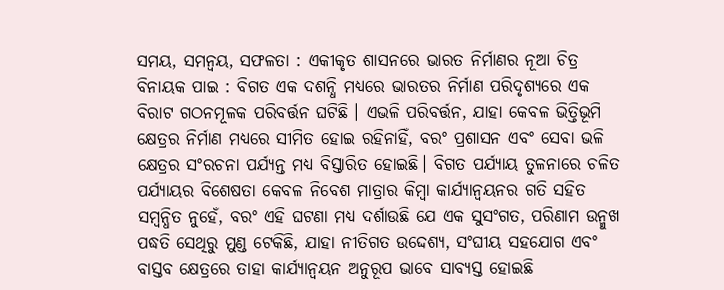ସମୟ, ସମନ୍ୱୟ, ସଫଳତା : ଏକୀକୃତ ଶାସନରେ ଭାରତ ନିର୍ମାଣର ନୂଆ ଚିତ୍ର
ବିନାୟକ ପାଇ : ବିଗତ ଏକ ଦଶନ୍ଧି ମଧ୍ୟରେ ଭାରତର ନିର୍ମାଣ ପରିଦୃଶ୍ୟରେ ଏକ ବିରାଟ ଗଠନମୂଳକ ପରିବର୍ତ୍ତନ ଘଟିଛି । ଏଭଳି ପରିବର୍ତ୍ତନ, ଯାହା କେବଳ ଭିତ୍ତିଭୂମି କ୍ଷେତ୍ରର ନିର୍ମାଣ ମଧ୍ୟରେ ସୀମିତ ହୋଇ ରହିନାହିଁ, ବରଂ ପ୍ରଶାସନ ଏବଂ ସେବା ଭଳି କ୍ଷେତ୍ରର ସଂରଚନା ପର୍ଯ୍ୟନ୍ତ ମଧ୍ୟ ବିସ୍ତାରିତ ହୋଇଛି। ବିଗତ ପର୍ଯ୍ୟାୟ ତୁଳନାରେ ଚଳିତ ପର୍ଯ୍ୟାୟର ବିଶେଷତା କେବଳ ନିବେଶ ମାତ୍ରାର କିମ୍ବା କାର୍ଯ୍ୟାନ୍ୱୟନର ଗତି ସହିତ ସମ୍ବନ୍ଧିତ ନୁହେଁ, ବରଂ ଏହି ଘଟଣା ମଧ୍ୟ ଦର୍ଶାଉଛି ଯେ ଏକ ସୁସଂଗତ, ପରିଣାମ ଉନ୍ମୁଖ ପଦ୍ଧତି ସେଥିରୁ ମୁଣ୍ଡ ଟେକିଛି, ଯାହା ନୀତିଗତ ଉଦ୍ଦେଶ୍ୟ, ସଂଘୀୟ ସହଯୋଗ ଏବଂ ବାସ୍ତବ କ୍ଷେତ୍ରରେ ତାହା କାର୍ଯ୍ୟାନ୍ୱୟନ ଅନୁରୂପ ଭାବେ ସାବ୍ୟସ୍ତ ହୋଇଛି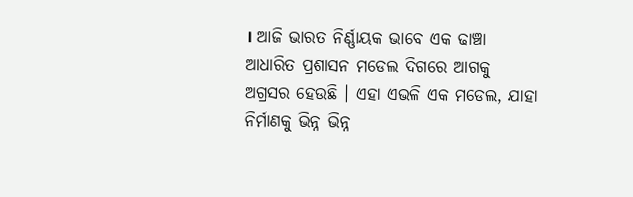। ଆଜି ଭାରତ ନିର୍ଣ୍ଣାୟକ ଭାବେ ଏକ ଢାଞ୍ଚା ଆଧାରିତ ପ୍ରଶାସନ ମଡେଲ ଦିଗରେ ଆଗକୁ ଅଗ୍ରସର ହେଉଛି । ଏହା ଏଭଳି ଏକ ମଡେଲ, ଯାହା ନିର୍ମାଣକୁ ଭିନ୍ନ ଭିନ୍ନ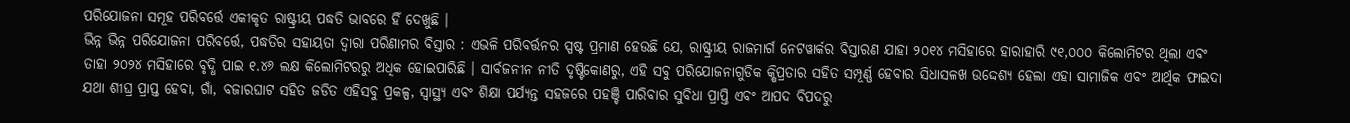ପରିଯୋଜନା ସମୂହ ପରିବର୍ତ୍ତେ ଏକୀକୃତ ରାଷ୍ଟ୍ରୀୟ ପଦ୍ଧତି ଭାବରେ ହିଁ ଦେଖୁଛି ।
ଭିନ୍ନ ଭିନ୍ନ ପରିଯୋଜନା ପରିବର୍ତ୍ତେ, ପଦ୍ଧତିର ସହାୟତା ଦ୍ୱାରା ପରିଣାମର ବିସ୍ତାର : ଏଭଳି ପରିବର୍ତ୍ତନର ସ୍ପଷ୍ଟ ପ୍ରମାଣ ହେଉଛି ଯେ, ରାଷ୍ଟ୍ରୀୟ ରାଜମାର୍ଗ ନେଟୱାର୍କର ବିସ୍ତାରଣ ଯାହା ୨୦୧୪ ମସିହାରେ ହାରାହାରି ୯୧,୦୦୦ କିଲୋମିଟର ଥିଲା ଏବଂ ତାହା ୨୦୨୪ ମସିହାରେ ବୃଦ୍ଧି ପାଇ ୧.୪୬ ଲକ୍ଷ କିଲୋମିଟରରୁ ଅଧିକ ହୋଇପାରିଛି । ସାର୍ବଜନୀନ ନୀତି ଦୃଷ୍ଟିକୋଣରୁ, ଏହି ସବୁ ପରିଯୋଜନାଗୁଡିକ କ୍ଷିପ୍ରତାର ସହିତ ସମ୍ପୂର୍ଣ୍ଣ ହେବାର ସିଧାସଳଖ ଉଦ୍ଦେଶ୍ୟ ହେଲା ଏହା ସାମାଜିକ ଏବଂ ଆର୍ଥିକ ଫାଇଦା ଯଥା ଶୀଘ୍ର ପ୍ରାପ୍ତ ହେବା, ଗାଁ, ବଜାରଘାଟ ସହିତ ଜଡିତ ଏହିସବୁ ପ୍ରକଳ୍ପ, ସ୍ୱାସ୍ଥ୍ୟ ଏବଂ ଶିକ୍ଷା ପର୍ଯ୍ୟନ୍ତ ସହଜରେ ପହଞ୍ଚି ପାରିବାର ସୁବିଧା ପ୍ରାପ୍ତି ଏବଂ ଆପଦ ବିପଦରୁ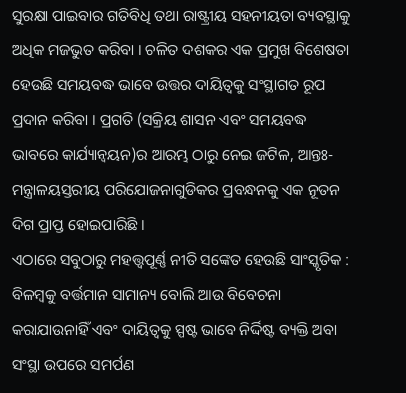ସୁରକ୍ଷା ପାଇବାର ଗତିବିଧି ତଥା ରାଷ୍ଟ୍ରୀୟ ସହନୀୟତା ବ୍ୟବସ୍ଥାକୁ ଅଧିକ ମଜଭୁତ କରିବା । ଚଳିତ ଦଶକର ଏକ ପ୍ରମୁଖ ବିଶେଷତା ହେଉଛି ସମୟବଦ୍ଧ ଭାବେ ଉତ୍ତର ଦାୟିତ୍ୱକୁ ସଂସ୍ଥାଗତ ରୂପ ପ୍ରଦାନ କରିବା । ପ୍ରଗତି (ସକ୍ରିୟ ଶାସନ ଏବଂ ସମୟବଦ୍ଧ ଭାବରେ କାର୍ଯ୍ୟାନ୍ୱୟନ)ର ଆରମ୍ଭ ଠାରୁ ନେଇ ଜଟିଳ, ଆନ୍ତଃ-ମନ୍ତ୍ରାଳୟସ୍ତରୀୟ ପରିଯୋଜନାଗୁଡିକର ପ୍ରବନ୍ଧନକୁ ଏକ ନୂତନ ଦିଗ ପ୍ରାପ୍ତ ହୋଇପାରିଛି ।
ଏଠାରେ ସବୁଠାରୁ ମହତ୍ତ୍ୱପୂର୍ଣ୍ଣ ନୀତି ସଙ୍କେତ ହେଉଛି ସାଂସ୍କୃତିକ : ବିଳମ୍ବକୁ ବର୍ତ୍ତମାନ ସାମାନ୍ୟ ବୋଲି ଆଉ ବିବେଚନା କରାଯାଉନାହିଁ ଏବଂ ଦାୟିତ୍ୱକୁ ସ୍ପଷ୍ଟ ଭାବେ ନିର୍ଦ୍ଦିଷ୍ଟ ବ୍ୟକ୍ତି ଅବା ସଂସ୍ଥା ଉପରେ ସମର୍ପଣ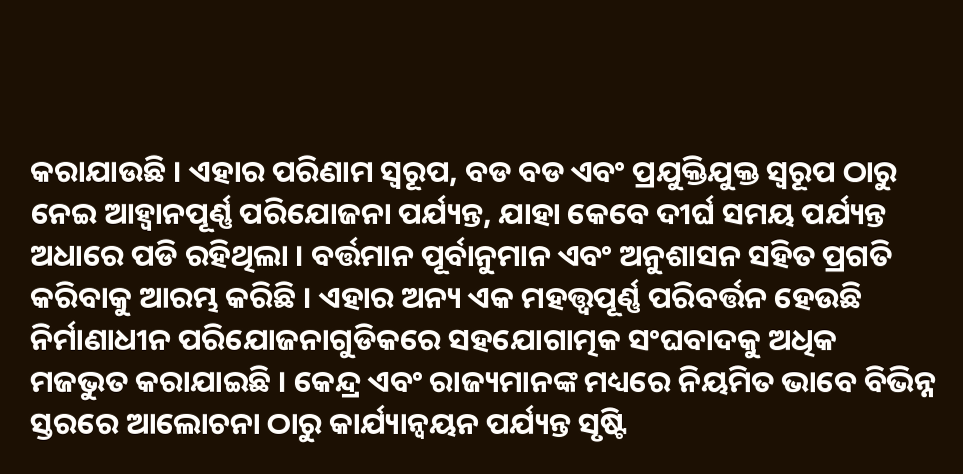କରାଯାଉଛି । ଏହାର ପରିଣାମ ସ୍ୱରୂପ, ବଡ ବଡ ଏବଂ ପ୍ରଯୁକ୍ତିଯୁକ୍ତ ସ୍ୱରୂପ ଠାରୁ ନେଇ ଆହ୍ୱାନପୂର୍ଣ୍ଣ ପରିଯୋଜନା ପର୍ଯ୍ୟନ୍ତ, ଯାହା କେବେ ଦୀର୍ଘ ସମୟ ପର୍ଯ୍ୟନ୍ତ ଅଧାରେ ପଡି ରହିଥିଲା । ବର୍ତ୍ତମାନ ପୂର୍ବାନୁମାନ ଏବଂ ଅନୁଶାସନ ସହିତ ପ୍ରଗତି କରିବାକୁ ଆରମ୍ଭ କରିଛି । ଏହାର ଅନ୍ୟ ଏକ ମହତ୍ତ୍ୱପୂର୍ଣ୍ଣ ପରିବର୍ତ୍ତନ ହେଉଛି ନିର୍ମାଣାଧୀନ ପରିଯୋଜନାଗୁଡିକରେ ସହଯୋଗାତ୍ମକ ସଂଘବାଦକୁ ଅଧିକ ମଜଭୁତ କରାଯାଇଛି । କେନ୍ଦ୍ର ଏବଂ ରାଜ୍ୟମାନଙ୍କ ମଧ୍ୟରେ ନିୟମିତ ଭାବେ ବିଭିନ୍ନ ସ୍ତରରେ ଆଲୋଚନା ଠାରୁ କାର୍ଯ୍ୟାନ୍ୱୟନ ପର୍ଯ୍ୟନ୍ତ ସୃଷ୍ଟି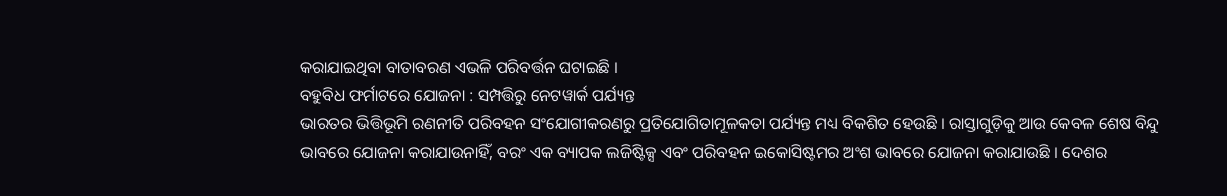କରାଯାଇଥିବା ବାତାବରଣ ଏଭଳି ପରିବର୍ତ୍ତନ ଘଟାଇଛି ।
ବହୁବିଧ ଫର୍ମାଟରେ ଯୋଜନା : ସମ୍ପତ୍ତିରୁ ନେଟୱାର୍କ ପର୍ଯ୍ୟନ୍ତ
ଭାରତର ଭିତ୍ତିଭୂମି ରଣନୀତି ପରିବହନ ସଂଯୋଗୀକରଣରୁ ପ୍ରତିଯୋଗିତାମୂଳକତା ପର୍ଯ୍ୟନ୍ତ ମଧ୍ୟ ବିକଶିତ ହେଉଛି । ରାସ୍ତାଗୁଡ଼ିକୁ ଆଉ କେବଳ ଶେଷ ବିନ୍ଦୁ ଭାବରେ ଯୋଜନା କରାଯାଉନାହିଁ, ବରଂ ଏକ ବ୍ୟାପକ ଲଜିଷ୍ଟିକ୍ସ ଏବଂ ପରିବହନ ଇକୋସିଷ୍ଟମର ଅଂଶ ଭାବରେ ଯୋଜନା କରାଯାଉଛି । ଦେଶର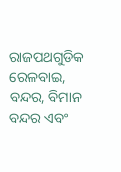ରାଜପଥଗୁଡିକ ରେଳବାଇ, ବନ୍ଦର, ବିମାନ ବନ୍ଦର ଏବଂ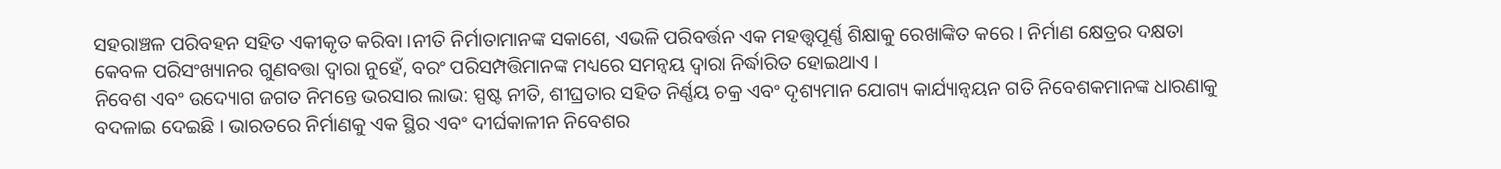ସହରାଞ୍ଚଳ ପରିବହନ ସହିତ ଏକୀକୃତ କରିବା ।ନୀତି ନିର୍ମାତାମାନଙ୍କ ସକାଶେ, ଏଭଳି ପରିବର୍ତ୍ତନ ଏକ ମହତ୍ତ୍ୱପୂର୍ଣ୍ଣ ଶିକ୍ଷାକୁ ରେଖାଙ୍କିତ କରେ । ନିର୍ମାଣ କ୍ଷେତ୍ରର ଦକ୍ଷତା କେବଳ ପରିସଂଖ୍ୟାନର ଗୁଣବତ୍ତା ଦ୍ୱାରା ନୁହେଁ, ବରଂ ପରିସମ୍ପତ୍ତିମାନଙ୍କ ମଧ୍ୟରେ ସମନ୍ୱୟ ଦ୍ୱାରା ନିର୍ଦ୍ଧାରିତ ହୋଇଥାଏ ।
ନିବେଶ ଏବଂ ଉଦ୍ୟୋଗ ଜଗତ ନିମନ୍ତେ ଭରସାର ଲାଭ: ସ୍ପଷ୍ଟ ନୀତି, ଶୀଘ୍ରତାର ସହିତ ନିର୍ଣ୍ଣୟ ଚକ୍ର ଏବଂ ଦୃଶ୍ୟମାନ ଯୋଗ୍ୟ କାର୍ଯ୍ୟାନ୍ୱୟନ ଗତି ନିବେଶକମାନଙ୍କ ଧାରଣାକୁ ବଦଳାଇ ଦେଇଛି । ଭାରତରେ ନିର୍ମାଣକୁ ଏକ ସ୍ଥିର ଏବଂ ଦୀର୍ଘକାଳୀନ ନିବେଶର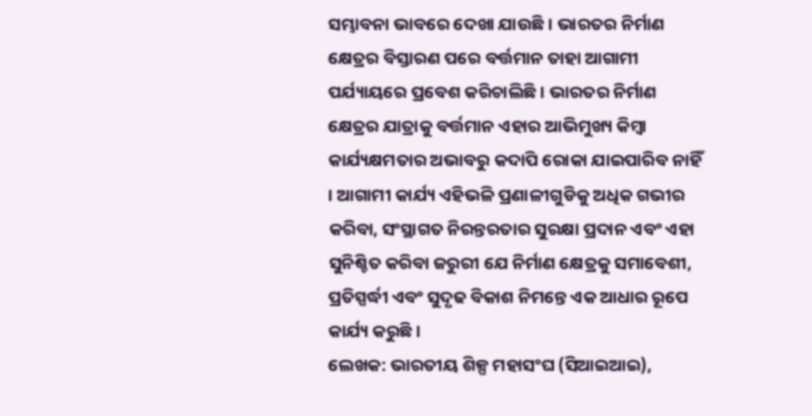ସମ୍ଭାବନା ଭାବରେ ଦେଖା ଯାଉଛି । ଭାରତର ନିର୍ମାଣ କ୍ଷେତ୍ରର ବିସ୍ତାରଣ ପରେ ବର୍ତ୍ତମାନ ତାହା ଆଗାମୀ ପର୍ଯ୍ୟାୟରେ ପ୍ରବେଶ କରିଚାଲିଛି । ଭାରତର ନିର୍ମାଣ କ୍ଷେତ୍ରର ଯାତ୍ରାକୁ ବର୍ତ୍ତମାନ ଏହାର ଆଭିମୁଖ୍ୟ କିମ୍ବା କାର୍ଯ୍ୟକ୍ଷମତାର ଅଭାବରୁ କଦାପି ରୋକା ଯାଇପାରିବ ନାହିଁ । ଆଗାମୀ କାର୍ଯ୍ୟ ଏହିଭଳି ପ୍ରଣାଳୀଗୁଡିକୁ ଅଧିକ ଗଭୀର କରିବା, ସଂସ୍ଥାଗତ ନିରନ୍ତରତାର ସୁରକ୍ଷା ପ୍ରଦାନ ଏବଂ ଏହା ସୁନିଶ୍ଚିତ କରିବା ଜରୁରୀ ଯେ ନିର୍ମାଣ କ୍ଷେତ୍ରକୁ ସମାବେଶୀ, ପ୍ରତିସ୍ପର୍ଦ୍ଧୀ ଏବଂ ସୁଦୃଢ ବିକାଶ ନିମନ୍ତେ ଏକ ଆଧାର ରୂପେ କାର୍ଯ୍ୟ କରୁଛି ।
ଲେଖକ: ଭାରତୀୟ ଶିଳ୍ପ ମହାସଂଘ (ସିଆଇଆଇ),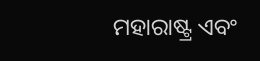ମହାରାଷ୍ଟ୍ର ଏବଂ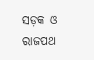ସଡ଼କ ଓ ରାଜପଥ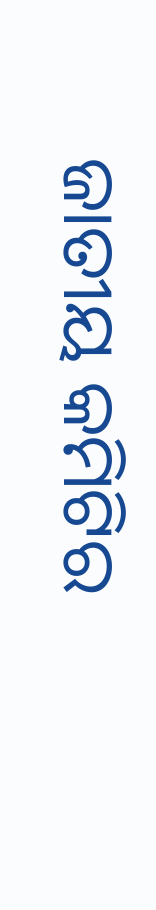ଜାତୀୟ କମିଟିର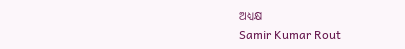ଅଧ୍ୟକ୍ଷ
Samir Kumar Rout